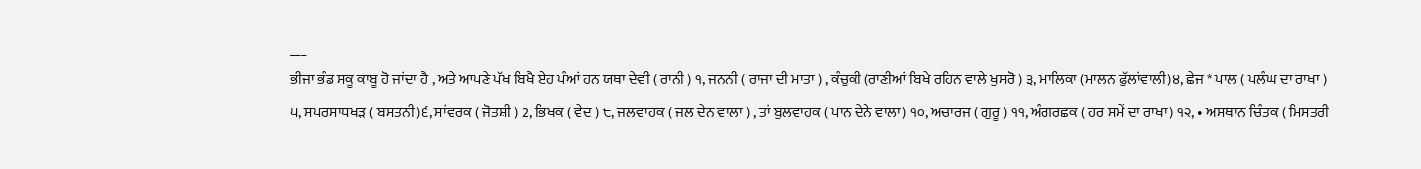___
ਭੀਜਾ ਭੰਡ ਸਕੂ ਕਾਬੂ ਹੋ ਜਾਂਦਾ ਹੈ , ਅਤੇ ਆਪਣੇ ਪੱਖ ਬਿਖੈ ਏਹ ਪੰਆਂ ਹਨ ਯਥਾ ਦੇਵੀ ( ਰਾਨੀ ) ੧, ਜਨਨੀ ( ਰਾਜਾ ਦੀ ਮਾਤਾ ) , ਕੰਚੁਕੀ (ਰਾਣੀਆਂ ਬਿਖੇ ਰਹਿਨ ਵਾਲੇ ਖੁਸਰੋ ) ੩, ਮਾਲਿਕਾ (ਮਾਲਨ ਫੁੱਲਾਂਵਾਲੀ)੪, ਛੇਜ * ਪਾਲ ( ਪਲੰਘ ਦਾ ਰਾਖਾ ) ੫, ਸਪਰਸਾਧਖੜ ( ਬਸਤਨੀ)੬, ਸਾਂਵਰਕ ( ਜੋਤਸ਼ੀ ) 2, ਭਿਖਕ ( ਵੇਦ ) ੮, ਜਲਵਾਹਕ ( ਜਲ ਦੇਨ ਵਾਲਾ ) , ਤਾਂ ਬੁਲਵਾਹਕ ( ਪਾਨ ਦੇਨੇ ਵਾਲਾ) ੧੦, ਅਚਾਰਜ ( ਗੁਰੂ ) ੧੧, ਅੰਗਰਛਕ ( ਹਰ ਸਮੇਂ ਦਾ ਰਾਖਾ) ੧੨, • ਅਸਥਾਨ ਚਿੰਤਕ ( ਮਿਸਤਰੀ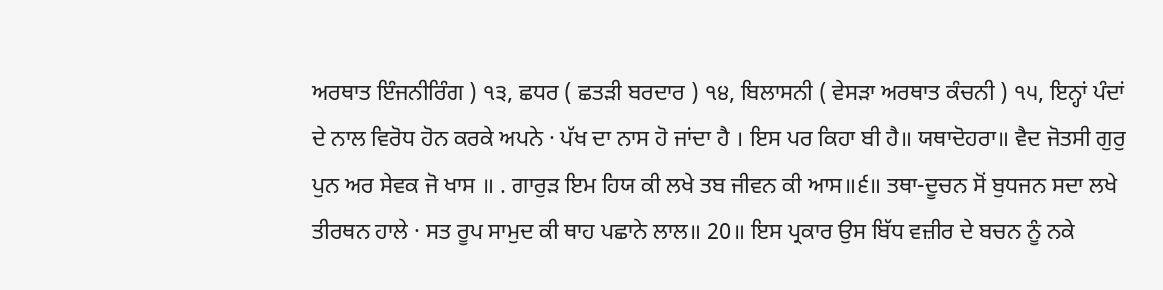ਅਰਥਾਤ ਇੰਜਨੀਰਿੰਗ ) ੧੩, ਛਧਰ ( ਛਤੜੀ ਬਰਦਾਰ ) ੧੪, ਬਿਲਾਸਨੀ ( ਵੇਸੜਾ ਅਰਥਾਤ ਕੰਚਨੀ ) ੧੫, ਇਨ੍ਹਾਂ ਪੰਦਾਂ ਦੇ ਨਾਲ ਵਿਰੋਧ ਹੋਨ ਕਰਕੇ ਅਪਨੇ · ਪੱਖ ਦਾ ਨਾਸ ਹੋ ਜਾਂਦਾ ਹੈ । ਇਸ ਪਰ ਕਿਹਾ ਬੀ ਹੈ॥ ਯਥਾਦੋਹਰਾ॥ ਵੈਦ ਜੋਤਸੀ ਗੁਰੁ ਪੁਨ ਅਰ ਸੇਵਕ ਜੋ ਖਾਸ ॥ . ਗਾਰੁੜ ਇਮ ਹਿਯ ਕੀ ਲਖੇ ਤਬ ਜੀਵਨ ਕੀ ਆਸ॥੬॥ ਤਥਾ-ਦੂਚਨ ਸੋਂ ਬੁਧਜਨ ਸਦਾ ਲਖੇ ਤੀਰਥਨ ਹਾਲੇ · ਸਤ ਰੂਪ ਸਾਮੁਦ ਕੀ ਥਾਹ ਪਛਾਨੇ ਲਾਲ॥ 20॥ ਇਸ ਪ੍ਰਕਾਰ ਉਸ ਬਿੱਧ ਵਜ਼ੀਰ ਦੇ ਬਚਨ ਨੂੰ ਨਕੇ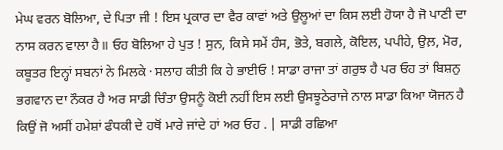ਮੇਘ ਵਰਨ ਬੋਲਿਆ, ਦੇ ਪਿਤਾ ਜੀ ! ਇਸ ਪ੍ਰਕਾਰ ਦਾ ਵੈਰ ਕਾਵਾਂ ਅਤੇ ਉਲੂਆਂ ਦਾ ਕਿਸ ਲਈ ਹੋਯਾ ਹੈ ਜੋ ਪਾਣੀ ਦਾ ਨਾਸ ਕਰਨ ਵਾਲਾ ਹੈ॥ ਓਹ ਬੋਲਿਆ ਹੇ ਪੁਤ ! ਸੁਨ, ਕਿਸੇ ਸਮੇਂ ਹੰਸ, ਭੋਤੇ, ਬਗਲੇ, ਕੋਇਲ, ਪਪੀਹੇ, ਉਲ਼, ਮੋਰ, ਕਬੂਤਰ ਇਨ੍ਹਾਂ ਸਬਨਾਂ ਨੇ ਮਿਲਕੇ · ਸਲਾਹ ਕੀਤੀ ਕਿ ਹੇ ਭਾਈਓ ! ਸਾਡਾ ਰਾਜਾ ਤਾਂ ਗਰੁਝ ਹੈ ਪਰ ਓਹ ਤਾਂ ਬਿਸ਼ਨੁ ਭਗਵਾਨ ਦਾ ਨੌਕਰ ਹੈ ਅਰ ਸਾਡੀ ਚਿੰਤਾ ਉਸਨੂੰ ਕੋਈ ਨਹੀਂ ਇਸ ਲਈ ਉਸਝੂਠੇਰਾਜੇ ਨਾਲ ਸਾਡਾ ਕਿਆ ਯੋਜਨ ਹੈ ਕਿਉਂ ਜੋ ਅਸੀਂ ਹਮੇਸ਼ਾਂ ਫੰਧਕੀ ਦੇ ਹਥੋਂ ਮਾਰੇ ਜਾਂਦੇ ਹਾਂ ਅਰ ਓਹ . | ਸਾਡੀ ਰਛਿਆ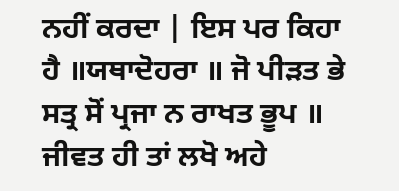ਨਹੀਂ ਕਰਦਾ | ਇਸ ਪਰ ਕਿਹਾ ਹੈ ॥ਯਥਾਦੋਹਰਾ ॥ ਜੋ ਪੀੜਤ ਭੇ ਸਤ੍ਰ ਸੋਂ ਪ੍ਰਜਾ ਨ ਰਾਖਤ ਭੂਪ ॥ ਜੀਵਤ ਹੀ ਤਾਂ ਲਖੋ ਅਹੇ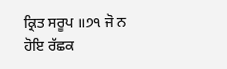ਕ੍ਰਿਤ ਸਰੂਪ ॥੭੧ ਜੋ ਨ ਹੋਇ ਰੱਛਕ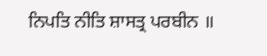ਨਿਪਤਿ ਨੀਤਿ ਸ਼ਾਸਤ੍ਰ ਪਰਬੀਨ ॥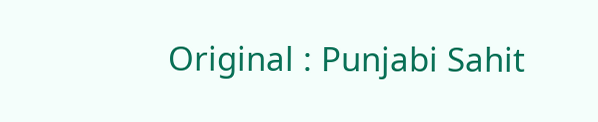Original : Punjabi Sahit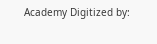Academy Digitized by: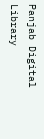Panjab Digital Library